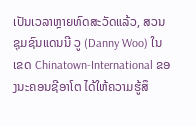ເປັນເວລາຫຼາຍທົດສະວັດແລ້ວ, ສວນຊຸມຊົນແດນນີ ວູ (Danny Woo) ໃນເຂດ Chinatown-International ຂອງນະຄອນຊີອາໂຕ ໄດ້ໃຫ້ຄວາມຮູ້ສຶ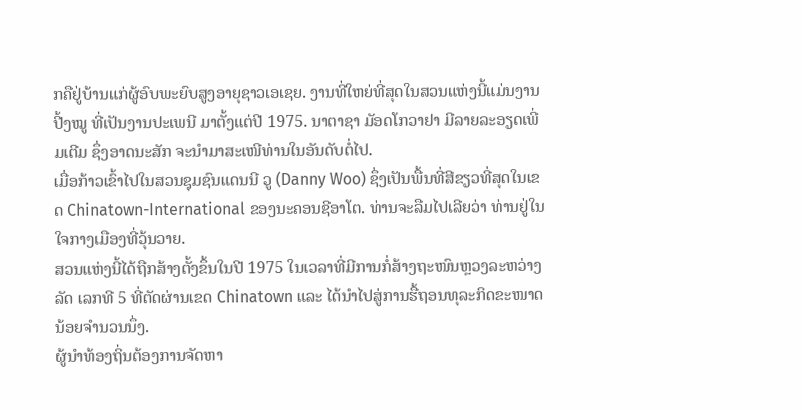ກຄືຢູ່ບ້ານແກ່ຜູ້ອົບພະຍົບສູງອາຍຸຊາວເອເຊຍ. ງານທີ່ໃຫຍ່ທີ່ສຸດໃນສວນແຫ່ງນີ້ແມ່ນງານປີ້ງໝູ ທີ່ເປັນງານປະເພນີ ມາຕັ້ງແຕ່ປີ 1975. ນາຕາຊາ ມັອດໂກວາຢາ ມີລາຍລະອຽດເພີ່ມເຕີມ ຊຶ່ງອາດນະສັກ ຈະນຳມາສະເໜີທ່ານໃນອັນດັບຕໍ່ໄປ.
ເມື່ອກ້າວເຂົ້າໄປໃນສວນຊຸມຊົນແດນນີ ວູ (Danny Woo) ຊຶ່ງເປັນພື້ນທີ່ສີຂຽວທີ່ສຸດໃນເຂດ Chinatown-International ຂອງນະຄອນຊີອາໂຕ. ທ່ານຈະລືມໄປເລີຍວ່າ ທ່ານຢູ່ໃນໃຈກາງເມືອງທີ່ວຸ້ນວາຍ.
ສວນແຫ່ງນີ້ໄດ້ຖືກສ້າງຕັ້ງຂຶ້ນໃນປີ 1975 ໃນເວລາທີ່ມີການກໍ່ສ້າງຖະໜົນຫຼວງລະຫວ່າງລັດ ເລກທີ 5 ທີ່ຕັດຜ່ານເຂດ Chinatown ແລະ ໄດ້ນຳໄປສູ່ການຮື້ຖອນທຸລະກິດຂະໜາດນ້ອຍຈຳນວນນຶ່ງ.
ຜູ້ນຳທ້ອງຖິ່ນຕ້ອງການຈັດຫາ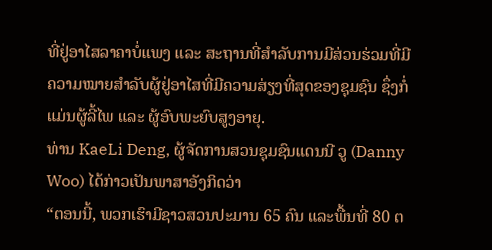ທີ່ຢູ່ອາໄສລາຄາບໍ່ແພງ ແລະ ສະຖານທີ່ສຳລັບການມີສ່ວນຮ່ວມທີ່ມີຄວາມໝາຍສຳລັບຜູ້ຢູ່ອາໄສທີ່ມີຄວາມສ່ຽງທີ່ສຸດຂອງຊຸມຊົນ ຊຶ່ງກໍ່ແມ່ນຜູ້ລີ້ໄພ ແລະ ຜູ້ອົບພະຍົບສູງອາຍຸ.
ທ່ານ KaeLi Deng, ຜູ້ຈັດການສວນຊຸມຊົນແດນນີ ວູ (Danny Woo) ໄດ້ກ່າວເປັນພາສາອັງກິດວ່າ
“ຕອນນີ້, ພວກເຮົາມີຊາວສວນປະມານ 65 ຄົນ ແລະພື້ນທີ່ 80 ຕ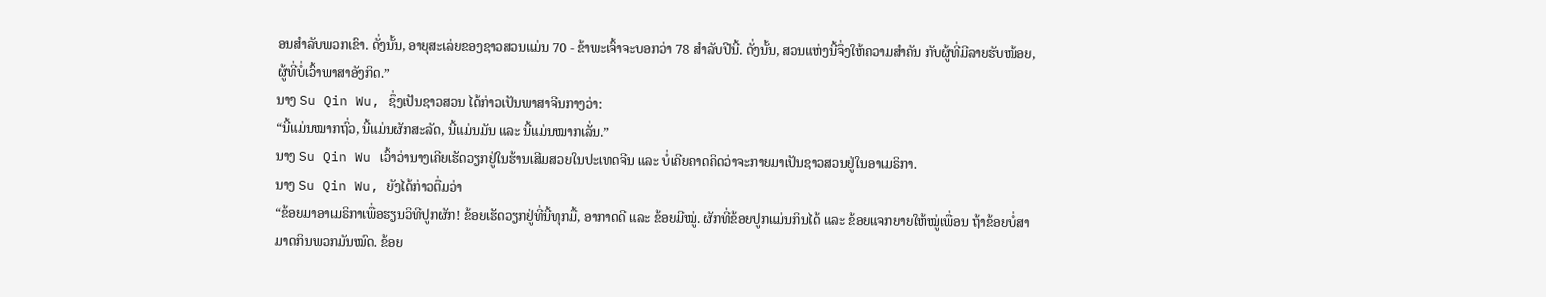ອນສຳລັບພວກເຂົາ. ດັ່ງນັ້ນ, ອາຍຸສະເລ່ຍຂອງຊາວສວນແມ່ນ 70 - ຂ້າພະເຈົ້າຈະບອກວ່າ 78 ສຳລັບປີນີ້. ດັ່ງນັ້ນ, ສວນແຫ່ງນີ້ຈຶ່ງໃຫ້ຄວາມສຳຄັນ ກັບຜູ້ທີ່ມີລາຍຮັບໜ້ອຍ, ຜູ້ທີ່ບໍ່ເວົ້າພາສາອັງກິດ.”
ນາງ Su Qin Wu, ຊຶ່ງເປັນຊາວສວນ ໄດ້ກ່າວເປັນພາສາຈີນກາງວ່າ:
“ນີ້ແມ່ນໝາກຖົ່ວ, ນີ້ແມ່ນຜັກສະລັດ, ນີ້ແມ່ນມັນ ແລະ ນີ້ແມ່ນໝາກເລັ່ນ.”
ນາງ Su Qin Wu ເວົ້າວ່ານາງເຄີຍເຮັດວຽກຢູ່ໃນຮ້ານເສີມສວຍໃນປະເທດຈີນ ແລະ ບໍ່ເຄີຍຄາດຄິດວ່າຈະກາຍມາເປັນຊາວສວນຢູ່ໃນອາເມຣິກາ.
ນາງ Su Qin Wu, ຍັງໄດ້ກ່າວຕື່ມວ່າ
“ຂ້ອຍມາອາເມຣິກາເພື່ອຮຽນວິທີປູກຜັກ! ຂ້ອຍເຮັດວຽກຢູ່ທີ່ນີ້ທຸກມື້, ອາກາດດີ ແລະ ຂ້ອຍມີໝູ່. ຜັກທີ່ຂ້ອຍປູກແມ່ນກິນໄດ້ ແລະ ຂ້ອຍແຈກຍາຍໃຫ້ໝູ່ເພື່ອນ ຖ້າຂ້ອຍບໍ່ສາມາດກິນພວກມັນໝົດ. ຂ້ອຍ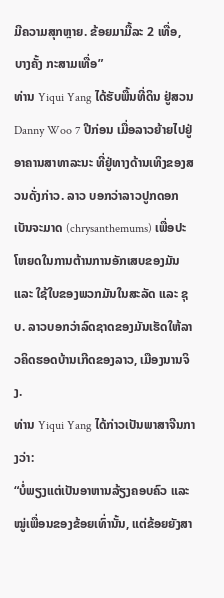ມີຄວາມສຸກຫຼາຍ. ຂ້ອຍມາມື້ລະ 2 ເທື່ອ, ບາງຄັ້ງ ກະສາມເທື່ອ”
ທ່ານ Yiqui Yang ໄດ້ຮັບພື້ນທີ່ດິນ ຢູ່ສວນ Danny Woo 7 ປີກ່ອນ ເມື່ອລາວຍ້າຍໄປຢູ່ອາຄານສາທາລະນະ ທີ່ຢູ່ທາງດ້ານເທິງຂອງສວນດັ່ງກ່າວ. ລາວ ບອກວ່າລາວປູກດອກເບັນຈະມາດ (chrysanthemums) ເພື່ອປະໂຫຍດໃນການຕ້ານການອັກເສບຂອງມັນ ແລະ ໃຊ້ໃບຂອງພວກມັນໃນສະລັດ ແລະ ຊຸບ. ລາວບອກວ່າລົດຊາດຂອງມັນເຮັດໃຫ້ລາວຄິດຮອດບ້ານເກີດຂອງລາວ, ເມືອງນານຈິງ.
ທ່ານ Yiqui Yang ໄດ້ກ່າວເປັນພາສາຈີນກາງວ່າ:
“ບໍ່ພຽງແຕ່ເປັນອາຫານລ້ຽງຄອບຄົວ ແລະ ໝູ່ເພື່ອນຂອງຂ້ອຍເທົ່ານັ້ນ, ແຕ່ຂ້ອຍຍັງສາ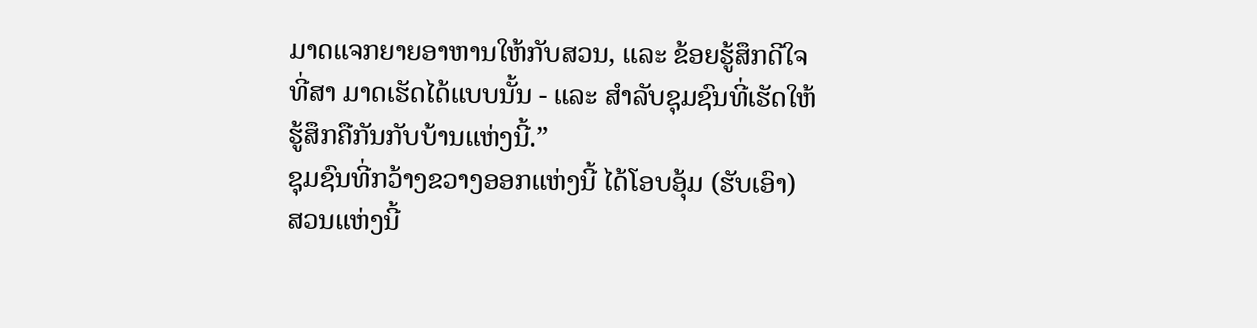ມາດແຈກຍາຍອາຫານໃຫ້ກັບສວນ, ແລະ ຂ້ອຍຮູ້ສຶກດີໃຈ ທີ່ສາ ມາດເຮັດໄດ້ແບບນັ້ນ - ແລະ ສຳລັບຊຸມຊົນທີ່ເຮັດໃຫ້ຮູ້ສຶກຄືກັນກັບບ້ານແຫ່ງນີ້.”
ຊຸມຊົນທີ່ກວ້າງຂວາງອອກແຫ່ງນີ້ ໄດ້ໂອບອຸ້ມ (ຮັບເອົາ) ສວນແຫ່ງນີ້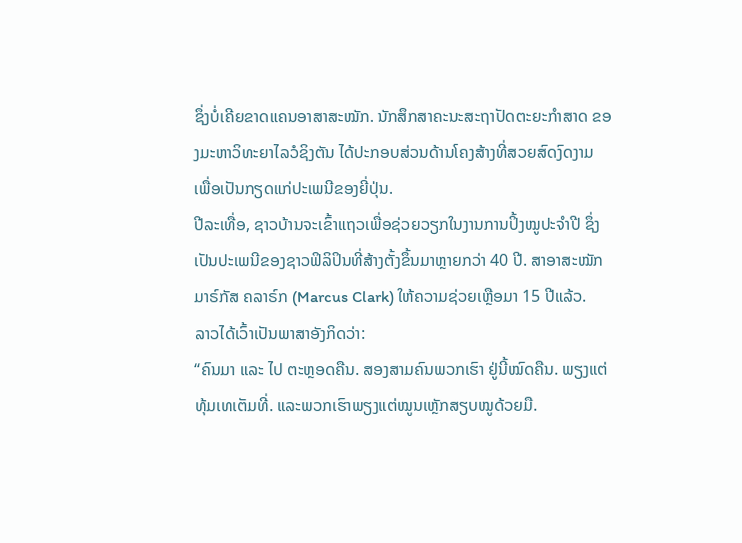ຊຶ່ງບໍ່ເຄີຍຂາດແຄນອາສາສະໝັກ. ນັກສຶກສາຄະນະສະຖາປັດຕະຍະກຳສາດ ຂອງມະຫາວິທະຍາໄລວໍຊິງຕັນ ໄດ້ປະກອບສ່ວນດ້ານໂຄງສ້າງທີ່ສວຍສົດງົດງາມ ເພື່ອເປັນກຽດແກ່ປະເພນີຂອງຍີ່ປຸ່ນ.
ປີລະເທື່ອ, ຊາວບ້ານຈະເຂົ້າແຖວເພື່ອຊ່ວຍວຽກໃນງານການປິ້ງໝູປະຈໍາປີ ຊຶ່ງເປັນປະເພນີຂອງຊາວຟິລິປິນທີ່ສ້າງຕັ້ງຂຶ້ນມາຫຼາຍກວ່າ 40 ປີ. ສາອາສະໝັກ ມາຣ໌ກັສ ຄລາຣ໌ກ (Marcus Clark) ໃຫ້ຄວາມຊ່ວຍເຫຼືອມາ 15 ປີແລ້ວ.
ລາວໄດ້ເວົ້າເປັນພາສາອັງກິດວ່າ:
“ຄົນມາ ແລະ ໄປ ຕະຫຼອດຄືນ. ສອງສາມຄົນພວກເຮົາ ຢູ່ນີ້ໝົດຄືນ. ພຽງແຕ່ທຸ້ມເທເຕັມທີ່. ແລະພວກເຮົາພຽງແຕ່ໝູນເຫຼັກສຽບໝູດ້ວຍມື.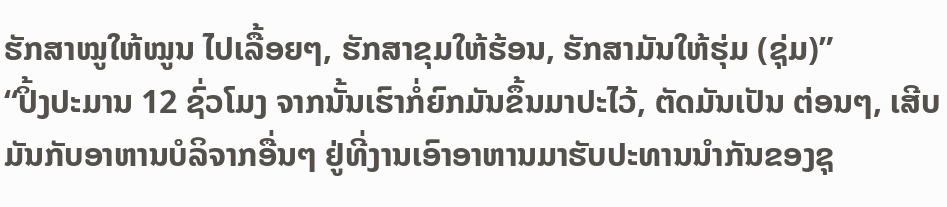ຮັກສາໝູໃຫ້ໝູນ ໄປເລື້ອຍໆ, ຮັກສາຂຸມໃຫ້ຮ້ອນ, ຮັກສາມັນໃຫ້ຮຸ່ມ (ຊຸ່ມ)”
“ປິ້ງປະມານ 12 ຊົ່ວໂມງ ຈາກນັ້ນເຮົາກໍ່ຍົກມັນຂຶ້ນມາປະໄວ້, ຕັດມັນເປັນ ຕ່ອນໆ, ເສີບມັນກັບອາຫານບໍລິຈາກອື່ນໆ ຢູ່ທີ່ງານເອົາອາຫານມາຮັບປະທານນຳກັນຂອງຊຸ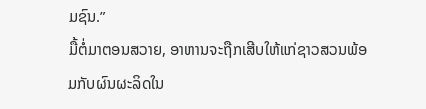ມຊົນ.”
ມື້ຕໍ່ມາຕອນສວາຍ, ອາຫານຈະຖືກເສີບໃຫ້ແກ່ຊາວສວນພ້ອມກັບຜົນຜະລິດໃນ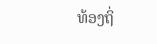ທ້ອງຖິ່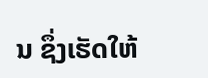ນ ຊຶ່ງເຮັດໃຫ້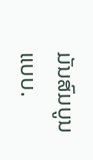ມັນສົມບູນແບບ.